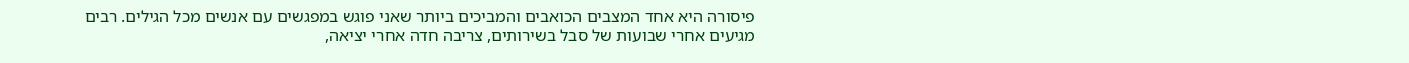פיסורה היא אחד המצבים הכואבים והמביכים ביותר שאני פוגש במפגשים עם אנשים מכל הגילים. רבים מגיעים אחרי שבועות של סבל בשירותים, צריבה חדה אחרי יציאה,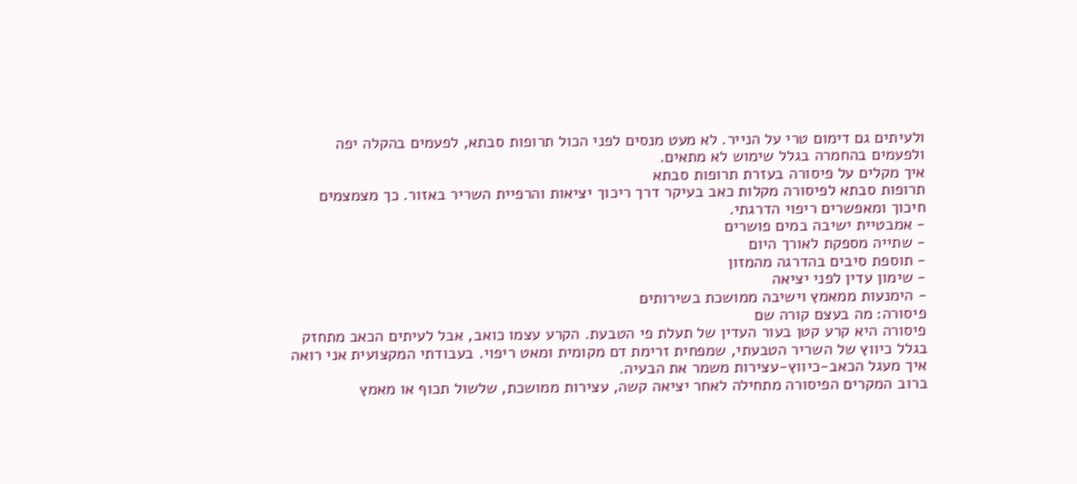ולעיתים גם דימום טרי על הנייר. לא מעט מנסים לפני הכול תרופות סבתא, לפעמים בהקלה יפה ולפעמים בהחמרה בגלל שימוש לא מתאים.
איך מקלים על פיסורה בעזרת תרופות סבתא
תרופות סבתא לפיסורה מקלות כאב בעיקר דרך ריכוך יציאות והרפיית השריר באזור. כך מצמצמים חיכוך ומאפשרים ריפוי הדרגתי.
- אמבטיית ישיבה במים פושרים
- שתייה מספקת לאורך היום
- תוספת סיבים בהדרגה מהמזון
- שימון עדין לפני יציאה
- הימנעות ממאמץ וישיבה ממושכת בשירותים
פיסורה: מה בעצם קורה שם
פיסורה היא קרע קטן בעור העדין של תעלת פי הטבעת. הקרע עצמו כואב, אבל לעיתים הכאב מתחזק בגלל כיווץ של השריר הטבעתי, שמפחית זרימת דם מקומית ומאט ריפוי. בעבודתי המקצועית אני רואה איך מעגל הכאב-כיווץ-עצירות משמר את הבעיה.
ברוב המקרים הפיסורה מתחילה לאחר יציאה קשה, עצירות ממושכת, שלשול תכוף או מאמץ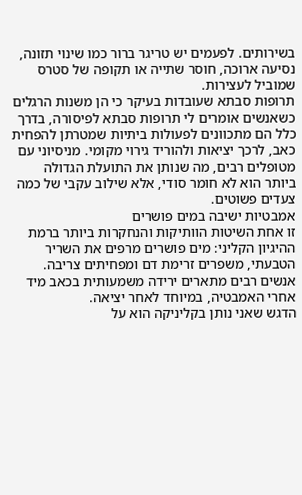בשירותים. לפעמים יש טריגר ברור כמו שינוי תזונה, נסיעה ארוכה, חוסר שתייה או תקופה של סטרס שמוביל לעצירות.
תרופות סבתא שעובדות בעיקר כי הן משנות הרגלים
כשאנשים אומרים לי תרופות סבתא לפיסורה, בדרך כלל הם מתכוונים לפעולות ביתיות שמטרתן להפחית כאב, לרכך יציאות ולהוריד גירוי מקומי. מניסיוני עם מטופלים רבים, מה שנותן את התועלת הגדולה ביותר הוא לא חומר סודי, אלא שילוב עקבי של כמה צעדים פשוטים.
אמבטיות ישיבה במים פושרים
זו אחת השיטות הוותיקות והנחקרות ביותר ברמת ההיגיון הקליני: מים פושרים מרפים את השריר הטבעתי, משפרים זרימת דם ומפחיתים צריבה. אנשים רבים מתארים ירידה משמעותית בכאב מיד אחרי האמבטיה, במיוחד לאחר יציאה.
הדגש שאני נותן בקליניקה הוא על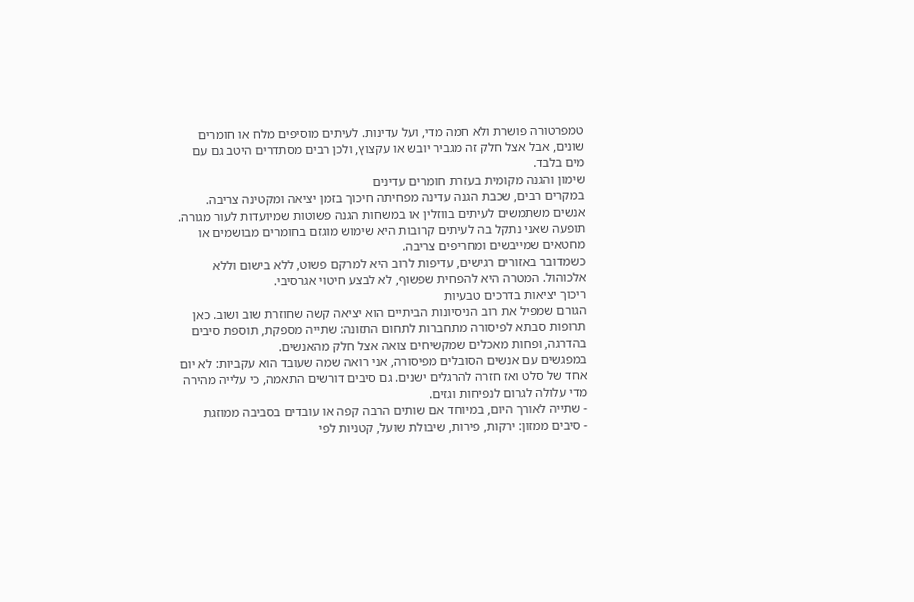טמפרטורה פושרת ולא חמה מדי, ועל עדינות. לעיתים מוסיפים מלח או חומרים שונים, אבל אצל חלק זה מגביר יובש או עקצוץ, ולכן רבים מסתדרים היטב גם עם מים בלבד.
שימון והגנה מקומית בעזרת חומרים עדינים
במקרים רבים, שכבת הגנה עדינה מפחיתה חיכוך בזמן יציאה ומקטינה צריבה. אנשים משתמשים לעיתים בווזלין או במשחות הגנה פשוטות שמיועדות לעור מגורה. תופעה שאני נתקל בה לעיתים קרובות היא שימוש מוגזם בחומרים מבושמים או מחטאים שמייבשים ומחריפים צריבה.
כשמדובר באזורים רגישים, עדיפות לרוב היא למרקם פשוט, ללא בישום וללא אלכוהול. המטרה היא להפחית שפשוף, לא לבצע חיטוי אגרסיבי.
ריכוך יציאות בדרכים טבעיות
הגורם שמפיל את רוב הניסיונות הביתיים הוא יציאה קשה שחוזרת שוב ושוב. כאן תרופות סבתא לפיסורה מתחברות לתחום התזונה: שתייה מספקת, תוספת סיבים בהדרגה, ופחות מאכלים שמקשיחים צואה אצל חלק מהאנשים.
במפגשים עם אנשים הסובלים מפיסורה, אני רואה שמה שעובד הוא עקביות: לא יום אחד של סלט ואז חזרה להרגלים ישנים. גם סיבים דורשים התאמה, כי עלייה מהירה מדי עלולה לגרום לנפיחות וגזים.
- שתייה לאורך היום, במיוחד אם שותים הרבה קפה או עובדים בסביבה ממוזגת
- סיבים ממזון: ירקות, פירות, שיבולת שועל, קטניות לפי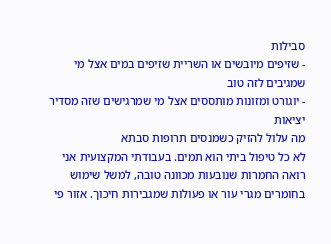סבילות
- שזיפים מיובשים או השריית שזיפים במים אצל מי שמגיבים לזה טוב
- יוגורט ומזונות מותססים אצל מי שמרגישים שזה מסדיר יציאות
מה עלול להזיק כשמנסים תרופות סבתא
לא כל טיפול ביתי הוא תמים. בעבודתי המקצועית אני רואה החמרות שנובעות מכוונה טובה, למשל שימוש בחומרים מגרי עור או פעולות שמגבירות חיכוך. אזור פי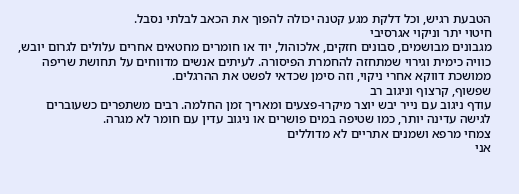הטבעת רגיש, וכל דלקת מגע קטנה יכולה להפוך את הכאב לבלתי נסבל.
חיטוי יתר וניקוי אגרסיבי
מגבונים מבושמים, סבונים חזקים, אלכוהול, יוד או חומרים מחטאים אחרים עלולים לגרום יובש, כוויה כימית וגירוי שמתחזה להחמרת הפיסורה. לעיתים אנשים מדווחים על תחושת שריפה ממושכת דווקא אחרי ניקוי, וזה סימן שכדאי לפשט את ההרגלים.
שפשוף, קרצוף וניגוב רב
עודף ניגוב עם נייר יבש יוצר מיקרו-פצעים ומאריך זמן החלמה. רבים משתפרים כשעוברים לגישה עדינה יותר, כמו שטיפה במים פושרים או ניגוב עדין עם חומר לא מגרה.
צמחי מרפא ושמנים אתריים לא מדוללים
אני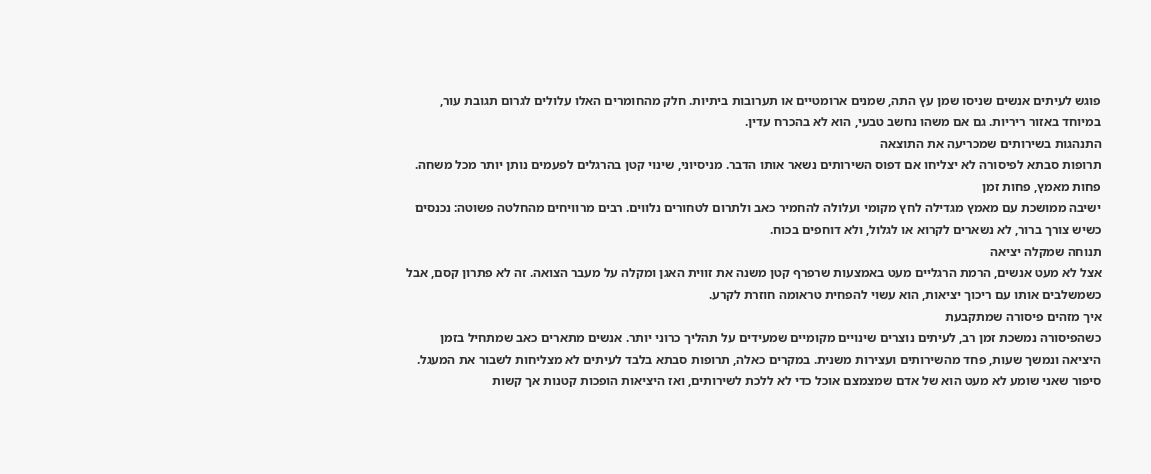פוגש לעיתים אנשים שניסו שמן עץ התה, שמנים ארומטיים או תערובות ביתיות. חלק מהחומרים האלו עלולים לגרום תגובת עור, במיוחד באזור ריריות. גם אם משהו נחשב טבעי, הוא לא בהכרח עדין.
התנהגות בשירותים שמכריעה את התוצאה
תרופות סבתא לפיסורה לא יצליחו אם דפוס השירותים נשאר אותו הדבר. מניסיוני, שינוי קטן בהרגלים לפעמים נותן יותר מכל משחה.
פחות מאמץ, פחות זמן
ישיבה ממושכת עם מאמץ מגדילה לחץ מקומי ועלולה להחמיר כאב ולתרום לטחורים נלווים. רבים מרוויחים מהחלטה פשוטה: נכנסים כשיש צורך ברור, לא נשארים לקרוא או לגלול, ולא דוחפים בכוח.
תנוחה שמקלה יציאה
אצל לא מעט אנשים, הרמת הרגליים מעט באמצעות שרפרף קטן משנה את זווית האגן ומקלה על מעבר הצואה. זה לא פתרון קסם, אבל כשמשלבים אותו עם ריכוך יציאות, הוא עשוי להפחית טראומה חוזרת לקרע.
איך מזהים פיסורה שמתקבעת
כשהפיסורה נמשכת זמן רב, לעיתים נוצרים שינויים מקומיים שמעידים על תהליך כרוני יותר. אנשים מתארים כאב שמתחיל בזמן היציאה ונמשך שעות, פחד מהשירותים ועצירות משנית. במקרים כאלה, תרופות סבתא בלבד לעיתים לא מצליחות לשבור את המעגל.
סיפור שאני שומע לא מעט הוא של אדם שמצמצם אוכל כדי לא ללכת לשירותים, ואז היציאות הופכות קטנות אך קשות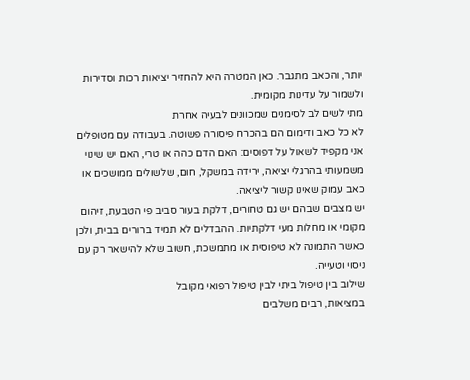יותר, והכאב מתגבר. כאן המטרה היא להחזיר יציאות רכות וסדירות ולשמור על עדינות מקומית.
מתי לשים לב לסימנים שמכוונים לבעיה אחרת
לא כל כאב ודימום הם בהכרח פיסורה פשוטה. בעבודה עם מטופלים אני מקפיד לשאול על דפוסים: האם הדם כהה או טרי, האם יש שינוי משמעותי בהרגלי יציאה, ירידה במשקל, חום, שלשולים ממושכים או כאב עמוק שאינו קשור ליציאה.
יש מצבים שבהם יש גם טחורים, דלקת בעור סביב פי הטבעת, זיהום מקומי או מחלות מעי דלקתיות. ההבדלים לא תמיד ברורים בבית, ולכן כאשר התמונה לא טיפוסית או מתמשכת, חשוב שלא להישאר רק עם ניסוי וטעייה.
שילוב בין טיפול ביתי לבין טיפול רפואי מקובל
במציאות, רבים משלבים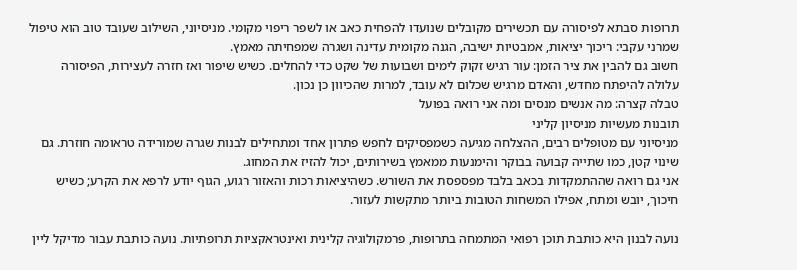תרופות סבתא לפיסורה עם תכשירים מקובלים שנועדו להפחית כאב או לשפר ריפוי מקומי. מניסיוני, השילוב שעובד טוב הוא טיפול שמרני עקבי: ריכוך יציאות, אמבטיות ישיבה, הגנה מקומית עדינה ושגרה שמפחיתה מאמץ.
חשוב גם להבין את ציר הזמן: עור רגיש זקוק לימים ושבועות של שקט כדי להחלים. כשיש שיפור ואז חזרה לעצירות, הפיסורה עלולה להיפתח מחדש, והאדם מרגיש שכלום לא עובד, למרות שהכיוון כן נכון.
טבלה קצרה: מה אנשים מנסים ומה אני רואה בפועל
תובנות מעשיות מניסיון קליני
מניסיוני עם מטופלים רבים, ההצלחה מגיעה כשמפסיקים לחפש פתרון אחד ומתחילים לבנות שגרה שמורידה טראומה חוזרת. גם שינוי קטן, כמו שתייה קבועה בבוקר והימנעות ממאמץ בשירותים, יכול להזיז את המחוג.
אני גם רואה שההתמקדות בכאב בלבד מפספסת את השורש. כשהיציאות רכות והאזור רגוע, הגוף יודע לרפא את הקרע; כשיש חיכוך, יובש ומתח, אפילו המשחות הטובות ביותר מתקשות לעזור.

נועה לבנון היא כותבת תוכן רפואי המתמחה בתרופות, פרמקולוגיה קלינית ואינטראקציות תרופתיות. נועה כותבת עבור מדיקל ליין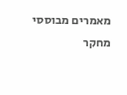מאמרים מבוססי מחקר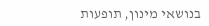בנושאי מינון, תופעות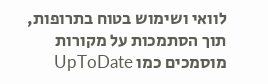לוואי ושימוש בטוח בתרופות, תוך הסתמכות על מקורות מוסמכים כמו UpToDate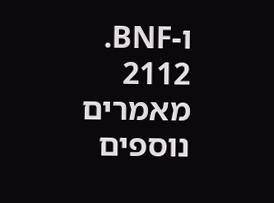ו-BNF.
2112 מאמרים נוספים